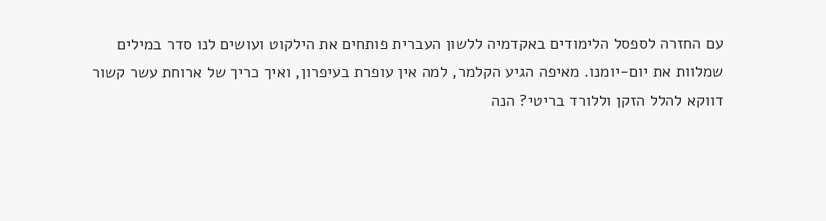עם החזרה לספסל הלימודים באקדמיה ללשון העברית פותחים את הילקוט ועושים לנו סדר במילים שמלוות את יום-יומנו. מאיפה הגיע הקלמר, למה אין עופרת בעיפרון, ואיך כריך של ארוחת עשר קשור דווקא להלל הזקן וללורד בריטי? הנה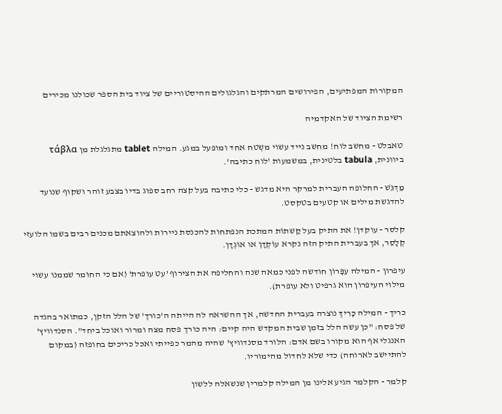המקורות המפתיעים, הפירושים המרתקים והגלגולים ההיסטוריים של ציוד בית הספר שכולנו מכירים

רשימת הציוד של האקדמיה

טאבלט - מחשב לוח! מחשב נייד עשוי משְטח אחד ומופעל במגע. המילה tablet מתגלגלת מן τάβλα ביוונית, tabula בלטינית, במשמעות 'לוח כתיבה'.

מַדְגֵּשׁ - החלופה העברית למרקר היא מדגש - כלי כתיבה בעל קצה רחב ספוג בדיו בצבע זוהר ושקוף שנועד להדגשת מילים או קטעים בטקסט.

קלסר - עוקדן! את התיק בעל קַשתוֹת המתכת הנפתחות להכנסת ניירות ולהוצאתם מכנים רבים בשמו הלועזי קְלָסֵר, אך בעברית התיק הזה נקרא עוֹקְדָן או אוֹגְדָן.

עיפרון - המילה עִפָּרוֹן חודשה לפני כמאה שנה והחליפה את הצירוף 'עט עופרת' (אם כי החומר שממנו עשוי מילוי העיפרון הוא גרפיט ולא עופרת).

כריך - המילה כָּרִיךְ נוצרה בעברית החדשה, אך ההשראה לה הייתה ה'כורך' של הלל הזקן, כמתואר בהגדה של פסח: "כן עשה הלל בזמן שבית המקדש היה קיים: היה כורך פסח מצה ומרור ואוכל ביחד". הסנדוויץ' האנגלי אף הוא מקורו בשם אדם: הלורד מסנדוויץ' שהיה מהמר כפייתי ואכל כריכים בחופזה (במקום להתיישב לארוחה) כדי שלא לחדול מהימוריו.

קלמר - הקלמר הגיע אלינו מן המילה קלמרין שנשאלה ללשון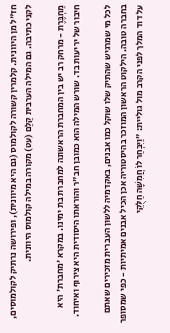חז"ל מן היוונית. קלמרין קשורה לקולמוס (גם היא מיוונית), ופירושה נרתיק לקולמוסים, לקני כתיבה. גם המילה הערבית קַלַם (עט) מקורה במילה קולמוס היוונית.

מַחְבֶּרֶת - מרחק רב יש בין המחברת הראשונה למחברת בת ימינו. במקרא 'מחברת' היא חיבור של יריעות בד. שורש המילה הוא כמובן חב"ר והוראתו היסודית היא צירוף ואיחוד.

לכל מי שמרגיש שהתיק שלו שוקל כמו אבנים, באקדמיה ללשון העברית מזכירים שאתם בחברה טובה. הילקוט הראשון המוזכר בהיסטוריה אכן הכיל אבנים אמיתיות - כפי שמסופר על דוד המלך לפני הקרב מול גוליית: "וַיִּבְחַר לוֹ חֲמִשָּׁה חַלֻּקֵי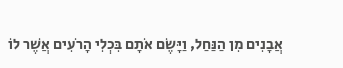אֲבָנִים מִן הַנַּחַל, וַיָּשֶׂם אֹתָם בִּכְלִי הָרֹעִים אֲשֶׁר לוֹ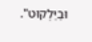וּבַיַּלְקוּט".